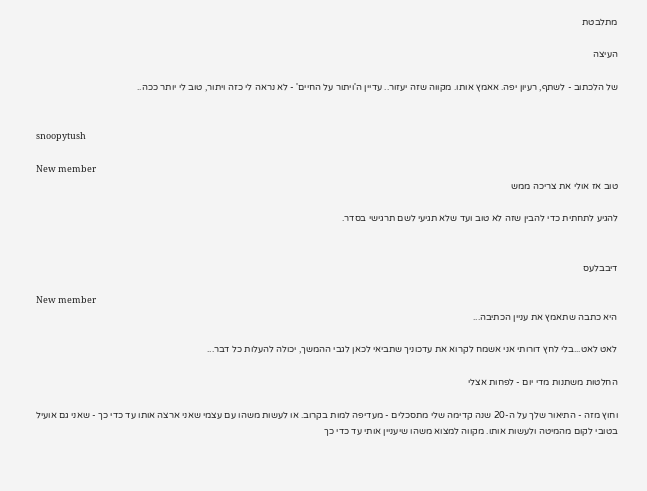מתלבטת

העיצה

של הלכתוב - לשתף, רעיון יפה. אאמץ אותו. מקווה שזה יעזור.. עדיין ה'ויתור על החיים' - לא נראה לי כזה ויתור, טוב לי יותר ככה..


snoopytush

New member
טוב אז אולי את צריכה ממש

להגיע לתחתית כדי להבין שזה לא טוב ועד שלא תגיעי לשם תרגישי בסדר.


דיבבלעס

New member
היא כתבה שתאמץ את עניין הכתיבה...

לאט לאט...בלי לחץ דורותי אני אשמח לקרוא את עדכוניך שתביאי לכאן לגבי ההמשך, יכולה להעלות כל דבר...

החלטות משתנות מדי יום - לפחות אצלי

וחוץ מזה - התיאור שלך על ה-20 שנה קדימה שלי מתסכלים - מעדיפה למות בקרוב. או לעשות משהו עם עצמי שאני ארצה אותו עד כדי כך - שאני גם אועיל בטובי לקום מהמיטה ולעשות אותו. מקווה למצוא משהו שיעניין אותי עד כדי כך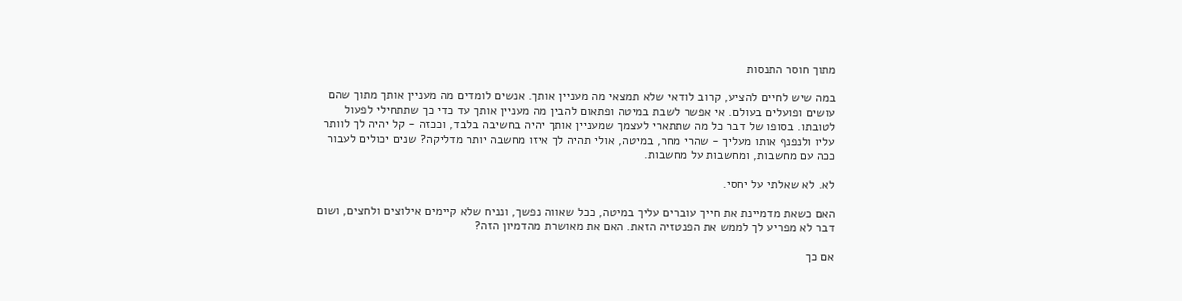מתוך חוסר התנסות

במה שיש לחיים להציע, קרוב לודאי שלא תמצאי מה מעניין אותך. אנשים לומדים מה מעניין אותך מתוך שהם עושים ופועלים בעולם. אי אפשר לשבת במיטה ופתאום להבין מה מעניין אותך עד כדי כך שתתחילי לפעול לטובתו. בסופו של דבר כל מה שתתארי לעצמך שמעניין אותך יהיה בחשיבה בלבד, וככזה - קל יהיה לך לוותר עליו ולנפנף אותו מעליך - שהרי מחר, במיטה, אולי תהיה לך איזו מחשבה יותר מדליקה? שנים יכולים לעבור ככה עם מחשבות, ומחשבות על מחשבות.

לא. לא שאלתי על יחסי.

האם כשאת מדמיינת את חייך עוברים עליך במיטה, ככל שאווה נפשך, ונניח שלא קיימים אילוצים ולחצים, ושום דבר לא מפריע לך לממש את הפנטזיה הזאת. האם את מאושרת מהדמיון הזה?

אם כך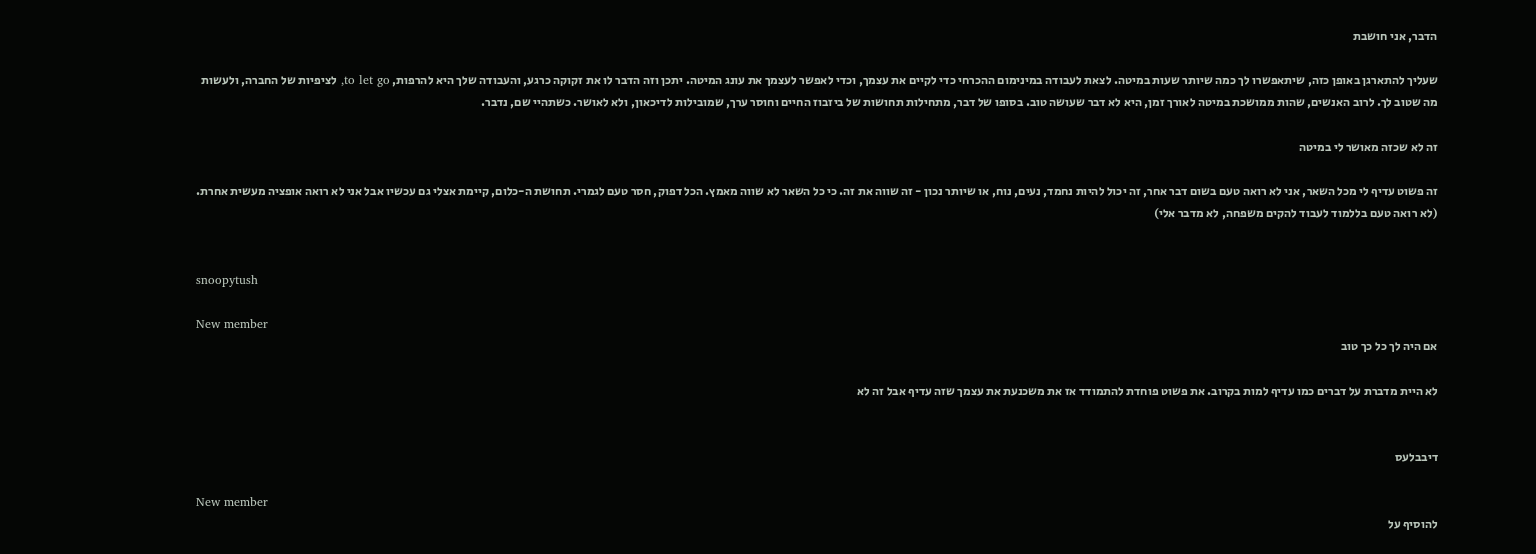הדבר, אני חושבת

שעליך להתארגן באופן כזה, שיתאפשרו לך כמה שיותר שעות במיטה. לצאת לעבודה במינימום ההכרחי כדי לקיים את עצמך, וכדי לאפשר לעצמך את עונג המיטה. יתכן וזה הדבר לו את זקוקה כרגע, והעבודה שלך היא להרפות, to let go, לציפיות של החברה, ולעשות מה שטוב לך. לרוב האנשים, שהות ממושכת במיטה לאורך זמן, היא לא דבר שעושה טוב. בסופו של דבר, מתחילות תחושות של ביזבוז החיים וחוסר ערך, שמובילות לדיכאון, ולא לאושר. כשתהיי שם, נדבר.

זה לא שכזה מאושר לי במיטה

זה פשוט עדיף לי מכל השאר, אני לא רואה טעם בשום דבר אחר, זה יכול להיות נחמד, נעים, נוח, או שיותר נכון - זה שווה את זה. כי כל השאר לא שווה מאמץ. הכל דפוק, חסר טעם לגמרי. תחושת ה-כלום, קיימת אצלי גם עכשיו אבל אני לא רואה אופציה מעשית אחרת. (לא רואה טעם בללמוד לעבוד להקים משפחה, לא מדבר אלי)


snoopytush

New member
אם היה לך כל כך טוב

לא היית מדברת על דברים כמו עדיף למות בקרוב. את פשוט פוחדת להתמודד אז את משכנעת את עצמך שזה עדיף אבל זה לא


דיבבלעס

New member
להוסיף על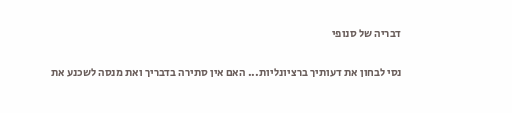דבריה של סנופי

נסי לבחון את דעותיך ברציונליות... האם אין סתירה בדבריך ואת מנסה לשכנע את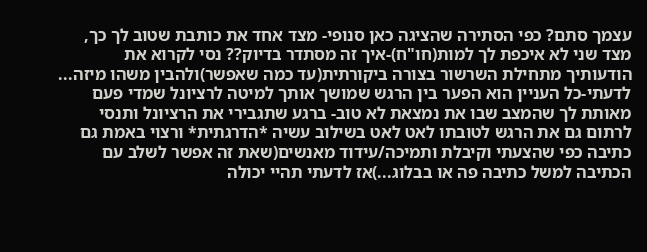עצמך סתם? כפי הסתירה שהציגה כאן סנופי- מצד אחד את כותבת שטוב לך כך, מצד שני לא איכפת לך למות(חו"ח)-איך זה מסתדר בדיוק?? נסי לקרוא את הודעותיך מתחילת השרשור בצורה ביקורתית(עד כמה שאפשר)ולהבין משהו מיזה... לדעתי-כל העניין הוא הפער בין הרגש שמושך אותך למיטה לרציונל שמדי פעם מאותת לך שהמצב שבו את נמצאת לא טוב- ברגע שתגבירי את הרציונל ותנסי לרתום גם את הרגש לטובתו לאט לאט בשילוב עשיה *הדרגתית* ורצוי באמת גם כתיבה כפי שהצעתי וקיבלת ותמיכה/עידוד מאנשים(שאת זה אפשר לשלב עם הכתיבה למשל כתיבה פה או בבלוג...)אז לדעתי תהיי יכולה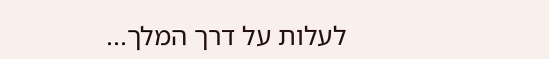לעלות על דרך המלך...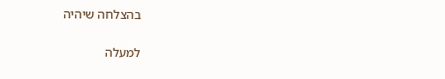בהצלחה שיהיה

למעלה